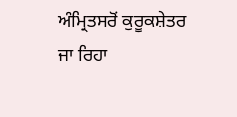ਅੰਮ੍ਰਿਤਸਰੋਂ ਕੁਰੂਕਸ਼ੇਤਰ ਜਾ ਰਿਹਾ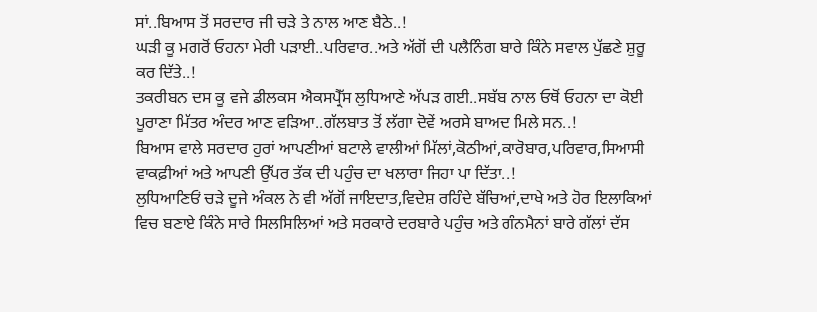ਸਾਂ..ਬਿਆਸ ਤੋਂ ਸਰਦਾਰ ਜੀ ਚੜੇ ਤੇ ਨਾਲ ਆਣ ਬੈਠੇ..!
ਘੜੀ ਕੂ ਮਗਰੋਂ ਓਹਨਾ ਮੇਰੀ ਪੜਾਈ..ਪਰਿਵਾਰ..ਅਤੇ ਅੱਗੋਂ ਦੀ ਪਲੈਨਿੰਗ ਬਾਰੇ ਕਿੰਨੇ ਸਵਾਲ ਪੁੱਛਣੇ ਸ਼ੁਰੂ ਕਰ ਦਿੱਤੇ..!
ਤਕਰੀਬਨ ਦਸ ਕੂ ਵਜੇ ਡੀਲਕਸ ਐਕਸਪ੍ਰੈੱਸ ਲੁਧਿਆਣੇ ਅੱਪੜ ਗਈ..ਸਬੱਬ ਨਾਲ ਓਥੋਂ ਓਹਨਾ ਦਾ ਕੋਈ ਪੂਰਾਣਾ ਮਿੱਤਰ ਅੰਦਰ ਆਣ ਵੜਿਆ..ਗੱਲਬਾਤ ਤੋਂ ਲੱਗਾ ਦੋਵੇਂ ਅਰਸੇ ਬਾਅਦ ਮਿਲੇ ਸਨ..!
ਬਿਆਸ ਵਾਲੇ ਸਰਦਾਰ ਹੁਰਾਂ ਆਪਣੀਆਂ ਬਟਾਲੇ ਵਾਲੀਆਂ ਮਿੱਲਾਂ,ਕੋਠੀਆਂ,ਕਾਰੋਬਾਰ,ਪਰਿਵਾਰ,ਸਿਆਸੀ ਵਾਕਫ਼ੀਆਂ ਅਤੇ ਆਪਣੀ ਉੱਪਰ ਤੱਕ ਦੀ ਪਹੁੰਚ ਦਾ ਖਲਾਰਾ ਜਿਹਾ ਪਾ ਦਿੱਤਾ..!
ਲੁਧਿਆਣਿਓਂ ਚੜੇ ਦੂਜੇ ਅੰਕਲ ਨੇ ਵੀ ਅੱਗੋਂ ਜਾਇਦਾਤ,ਵਿਦੇਸ਼ ਰਹਿੰਦੇ ਬੱਚਿਆਂ,ਦਾਖੇ ਅਤੇ ਹੋਰ ਇਲਾਕਿਆਂ ਵਿਚ ਬਣਾਏ ਕਿੰਨੇ ਸਾਰੇ ਸਿਲਸਿਲਿਆਂ ਅਤੇ ਸਰਕਾਰੇ ਦਰਬਾਰੇ ਪਹੁੰਚ ਅਤੇ ਗੰਨਮੈਨਾਂ ਬਾਰੇ ਗੱਲਾਂ ਦੱਸ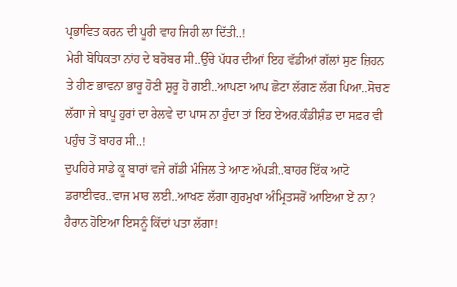ਪ੍ਰਭਾਵਿਤ ਕਰਨ ਦੀ ਪੂਰੀ ਵਾਹ ਜਿਹੀ ਲਾ ਦਿੱਤੀ..!
ਮੇਰੀ ਬੋਧਿਕਤਾ ਨਾਂਹ ਦੇ ਬਰੋਬਰ ਸੀ..ਉੱਚੇ ਪੱਧਰ ਦੀਆਂ ਇਹ ਵੱਡੀਆਂ ਗੱਲਾਂ ਸੁਣ ਜ਼ਿਹਨ ਤੇ ਹੀਣ ਭਾਵਨਾ ਭਾਰੂ ਹੋਣੀ ਸ਼ੁਰੂ ਹੋ ਗਈ..ਆਪਣਾ ਆਪ ਛੋਟਾ ਲੱਗਣ ਲੱਗ ਪਿਆ..ਸੋਚਣ ਲੱਗਾ ਜੇ ਬਾਪੂ ਹੁਰਾਂ ਦਾ ਰੇਲਵੇ ਦਾ ਪਾਸ ਨਾ ਹੁੰਦਾ ਤਾਂ ਇਹ ਏਅਰ.ਕੰਡੀਸ਼ੰਡ ਦਾ ਸਫ਼ਰ ਵੀ ਪਹੁੰਚ ਤੋਂ ਬਾਹਰ ਸੀ..!
ਦੁਪਹਿਰੇ ਸਾਡੇ ਕੂ ਬਾਰਾਂ ਵਜੇ ਗੱਡੀ ਮੰਜਿਲ ਤੇ ਆਣ ਅੱਪੜੀ..ਬਾਹਰ ਇੱਕ ਆਟੋ ਡਰਾਈਵਰ..ਵਾਜ ਮਾਰ ਲਈ..ਆਖਣ ਲੱਗਾ ਗੁਰਮੁਖਾ ਅੰਮ੍ਰਿਤਸਰੋਂ ਆਇਆ ਏਂ ਨਾ?
ਹੈਰਾਨ ਹੋਇਆ ਇਸਨੂੰ ਕਿੱਦਾਂ ਪਤਾ ਲੱਗਾ!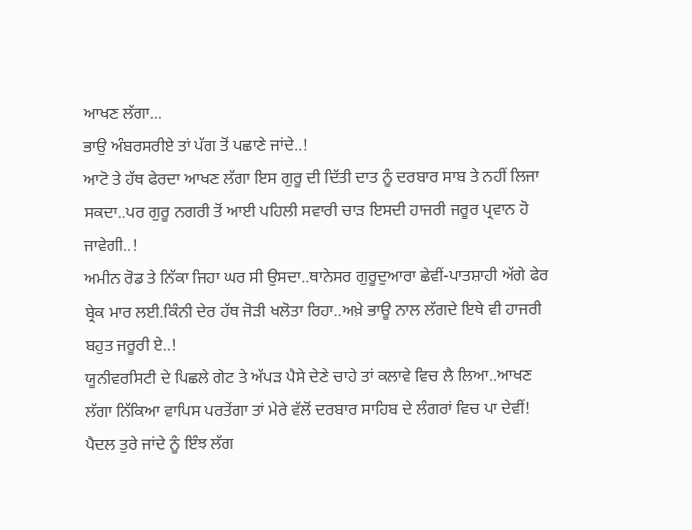ਆਖਣ ਲੱਗਾ...
ਭਾਉ ਅੰਬਰਸਰੀਏ ਤਾਂ ਪੱਗ ਤੋਂ ਪਛਾਣੇ ਜਾਂਦੇ..!
ਆਟੋ ਤੇ ਹੱਥ ਫੇਰਦਾ ਆਖਣ ਲੱਗਾ ਇਸ ਗੁਰੂ ਦੀ ਦਿੱਤੀ ਦਾਤ ਨੂੰ ਦਰਬਾਰ ਸਾਬ ਤੇ ਨਹੀਂ ਲਿਜਾ ਸਕਦਾ..ਪਰ ਗੁਰੂ ਨਗਰੀ ਤੋਂ ਆਈ ਪਹਿਲੀ ਸਵਾਰੀ ਚਾੜ ਇਸਦੀ ਹਾਜਰੀ ਜਰੂਰ ਪ੍ਰਵਾਨ ਹੋ ਜਾਵੇਗੀ..!
ਅਮੀਨ ਰੋਡ ਤੇ ਨਿੱਕਾ ਜਿਹਾ ਘਰ ਸੀ ਉਸਦਾ..ਥਾਨੇਸਰ ਗੁਰੂਦੁਆਰਾ ਛੇਵੀਂ-ਪਾਤਸ਼ਾਹੀ ਅੱਗੇ ਫੇਰ ਬ੍ਰੇਕ ਮਾਰ ਲਈ.ਕਿੰਨੀ ਦੇਰ ਹੱਥ ਜੋੜੀ ਖਲੋਤਾ ਰਿਹਾ..ਅਖ਼ੇ ਭਾਊ ਨਾਲ ਲੱਗਦੇ ਇਥੇ ਵੀ ਹਾਜਰੀ ਬਹੁਤ ਜਰੂਰੀ ਏ..!
ਯੂਨੀਵਰਸਿਟੀ ਦੇ ਪਿਛਲੇ ਗੇਟ ਤੇ ਅੱਪੜ ਪੈਸੇ ਦੇਣੇ ਚਾਹੇ ਤਾਂ ਕਲਾਵੇ ਵਿਚ ਲੈ ਲਿਆ..ਆਖਣ ਲੱਗਾ ਨਿੱਕਿਆ ਵਾਪਿਸ ਪਰਤੇਂਗਾ ਤਾਂ ਮੇਰੇ ਵੱਲੋਂ ਦਰਬਾਰ ਸਾਹਿਬ ਦੇ ਲੰਗਰਾਂ ਵਿਚ ਪਾ ਦੇਵੀਂ!
ਪੈਦਲ ਤੁਰੇ ਜਾਂਦੇ ਨੂੰ ਇੰਝ ਲੱਗ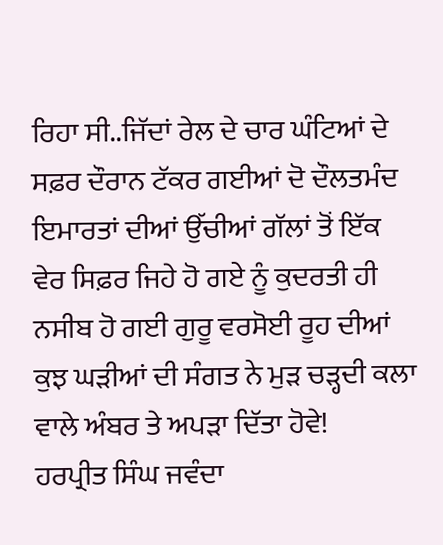ਰਿਹਾ ਸੀ..ਜਿੱਦਾਂ ਰੇਲ ਦੇ ਚਾਰ ਘੰਟਿਆਂ ਦੇ ਸਫ਼ਰ ਦੌਰਾਨ ਟੱਕਰ ਗਈਆਂ ਦੋ ਦੌਲਤਮੰਦ ਇਮਾਰਤਾਂ ਦੀਆਂ ਉੱਚੀਆਂ ਗੱਲਾਂ ਤੋਂ ਇੱਕ ਵੇਰ ਸਿਫ਼ਰ ਜਿਹੇ ਹੋ ਗਏ ਨੂੰ ਕੁਦਰਤੀ ਹੀ ਨਸੀਬ ਹੋ ਗਈ ਗੁਰੂ ਵਰਸੋਈ ਰੂਹ ਦੀਆਂ ਕੁਝ ਘੜੀਆਂ ਦੀ ਸੰਗਤ ਨੇ ਮੁੜ ਚੜ੍ਹਦੀ ਕਲਾ ਵਾਲੇ ਅੰਬਰ ਤੇ ਅਪੜਾ ਦਿੱਤਾ ਹੋਵੇ!
ਹਰਪ੍ਰੀਤ ਸਿੰਘ ਜਵੰਦਾ